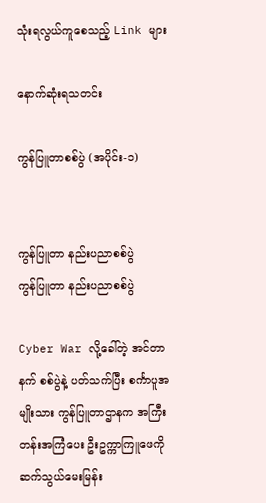သုံးရလွယ်ကူစေသည့် Link များ

နောက်ဆုံးရသတင်း

ကွန်ပြူတာစစ်ပွဲ (အပိုင်း-၁)


ကွန်ပြူတာ နည်းပညာစစ်ပွဲ
ကွန်ပြူတာ နည်းပညာစစ်ပွဲ

Cyber War လို့ခေါ်တဲ့ အင်တာနက် စစ်ပွဲနဲ့ ပတ်သက်ပြီး စင်္ကာပူအမျိုးသား ကွန်ပြူတာဌာနက အကြီးတန်းအကြံပေး ဦးဥက္ကာကြူဖေကို ဆက်သွယ်မေးမြန်း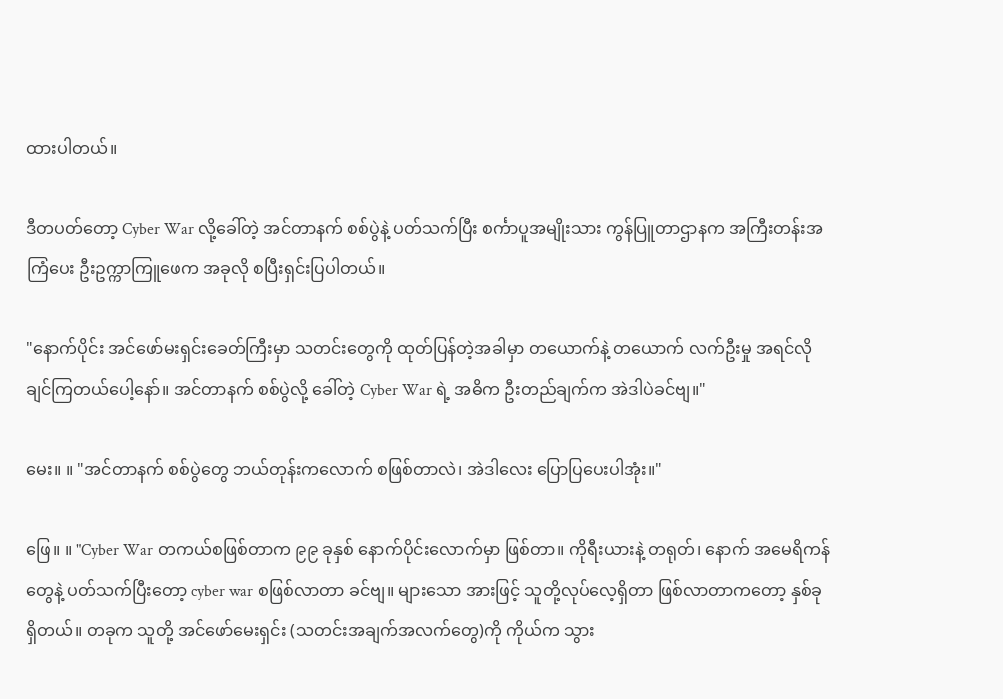ထားပါတယ်။

ဒီတပတ်တော့ Cyber War လို့ခေါ်တဲ့ အင်တာနက် စစ်ပွဲနဲ့ ပတ်သက်ပြီး စင်္ကာပူအမျိုးသား ကွန်ပြူတာဌာနက အကြီးတန်းအကြံပေး ဦးဥက္ကာကြူဖေက အခုလို စပြီးရှင်းပြပါတယ်။

"နောက်ပိုင်း အင်ဖော်မးရှင်းခေတ်ကြီးမှာ သတင်းတွေကို ထုတ်ပြန်တဲ့အခါမှာ တယောက်နဲ့ တယောက် လက်ဦးမှု အရင်လိုချင်ကြတယ်ပေါ့နော်။ အင်တာနက် စစ်ပွဲလို့ ခေါ်တဲ့ Cyber War ရဲ့ အဓိက ဦးတည်ချက်က အဲဒါပဲခင်ဗျ။"

မေး။ ။ "အင်တာနက် စစ်ပွဲတွေ ဘယ်တုန်းကလောက် စဖြစ်တာလဲ၊ အဲဒါလေး ပြောပြပေးပါအုံး။"

ဖြေ။ ။ "Cyber War တကယ်စဖြစ်တာက ၉၉ ခုနှစ် နောက်ပိုင်းလောက်မှာ ဖြစ်တာ။ ကိုရီးယားနဲ့ တရုတ်၊ နောက် အမေရိကန်တွေနဲ့ ပတ်သက်ပြီးတော့ cyber war စဖြစ်လာတာ ခင်ဗျ။ များသော အားဖြင့် သူတို့လုပ်လေ့ရှိတာ ဖြစ်လာတာကတော့ နှစ်ခု ရှိတယ်။ တခုက သူတို့ အင်ဖော်မေးရှင်း (သတင်းအချက်အလက်တွေ)ကို ကိုယ်က သွား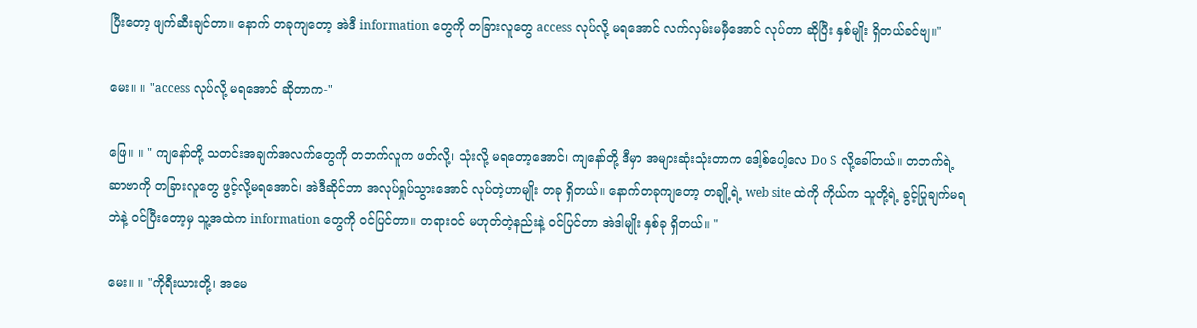ပြီးတော့ ဖျက်ဆီးချင်တာ။ နောက် တခုကျတော့ အဲဒီ information တွေကို တခြားလူတွေ access လုပ်လို့ မရအောင် လက်လှမ်းမမှီအောင် လုပ်တာ ဆိုပြီး နှစ်မျိုး ရှိတယ်ခင်ဗျ။"

မေး။ ။ "access လုပ်လို့ မရအောင် ဆိုတာက-"

ဖြေ။ ။ " ကျနော်တို့ သတင်းအချက်အလက်တွေကို တဘက်လူက ဖတ်လို့၊ သုံးလို့ မရတော့အောင်၊ ကျနော်တို့ ဒီမှာ အများဆုံးသုံးတာက ဒေါ့စ်ပေါ့လေ Do S လို့ခေါ်တယ်။ တဘက်ရဲ့ ဆာဗာကို တခြားလူတွေ ဖွင့်လို့မရအောင်၊ အဲဒီဆိုင်ဘာ အလုပ်ရှုပ်သွားအောင် လုပ်တဲ့ဟာမျိုး တခု ရှိတယ်။ နောက်တခုကျတော့ တချို့ရဲ့ web site ထဲကို ကိုယ်က သူတို့ရဲ့ ခွင့်ပြုချက်မရဘဲနဲ့ ဝင်ပြီးတော့မှ သူ့အထဲက information တွေကို ဝင်ပြင်တာ။ တရားဝင် မဟုတ်တဲ့နည်းနဲ့ ဝင်ပြင်တာ အဲဒါမျိုး နှစ်ခု ရှိတယ်။ "

မေး။ ။ "ကိုရီးယားတို့၊ အမေ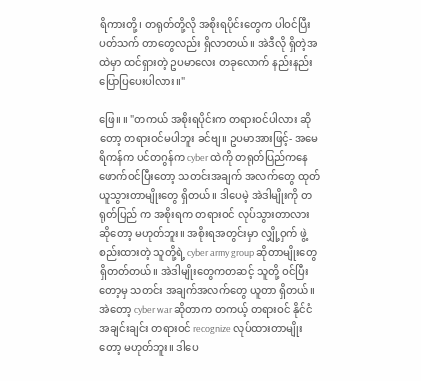ရိကားတို့၊ တရုတ်တို့လို အစိုးရပိုင်းတွေက ပါဝင်ပြီး ပတ်သက် တာတွေလည်း ရှိလာတယ်။ အဲဒီလို ရှိတဲ့အထဲမှာ ထင်ရှားတဲ့ ဥပမာလေး တခုလောက် နည်းနည်း ပြောပြပေးပါလား။"

ဖြေ။ ။ "တကယ် အစိုးရပိုင်းက တရားဝင်ပါလား ဆိုတော့ တရားဝင်မပါဘူး ခင်ဗျ။ ဥပမာအားဖြင့်- အမေရိကန်က ပင်တဂွန်က cyber ထဲကို တရုတ်ပြည်ကနေ ဖောက်ဝင်ပြီးတော့ သတင်းအချက် အလက်တွေ ထုတ်ယူသွားတာမျိုးတွေ ရှိတယ်။ ဒါပေမဲ့ အဲဒါမျိုးကို တရုတ်ပြည် က အစိုးရက တရားဝင် လုပ်သွားတာလား ဆိုတော့ မဟုတ်ဘူး။ အစိုးရအတွင်းမှာ လျှို့ဝှက် ဖွဲ့စည်းထားတဲ့ သူတို့ရဲ့ cyber army group ဆိုတာမျိုးတွေ ရှိတတ်တယ်။ အဲဒါမျိုးတွေကတဆင့် သူတို့ ဝင်ပြီးတော့မှ သတင်း အချက်အလက်တွေ ယူတာ ရှိတယ်။ အဲတော့ cyber war ဆိုတာက တကယ့် တရားဝင် နိုင်ငံ အချင်းချင်း တရားဝင် recognize လုပ်ထားတာမျိုးတော့ မဟုတ်ဘူး။ ဒါပေ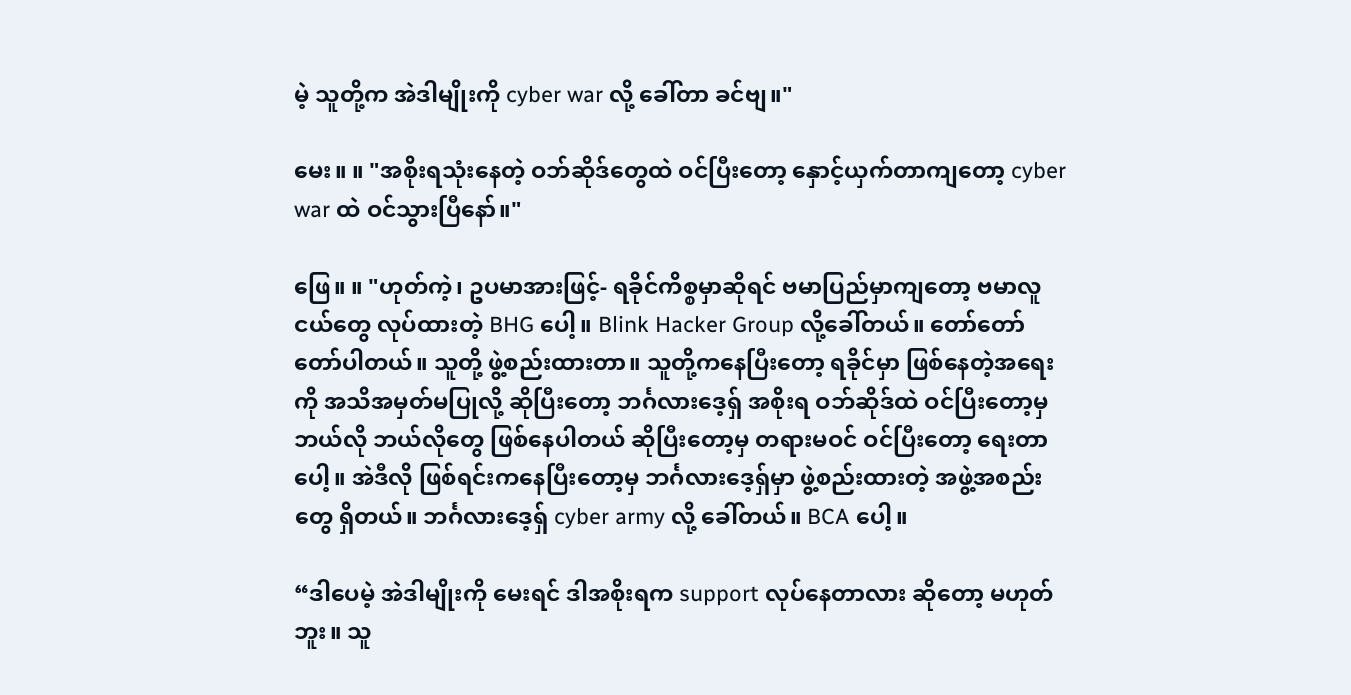မဲ့ သူတို့က အဲဒါမျိုးကို cyber war လို့ ခေါ်တာ ခင်ဗျ။"

မေး။ ။ "အစိုးရသုံးနေတဲ့ ဝဘ်ဆိုဒ်တွေထဲ ဝင်ပြီးတော့ နှောင့်ယှက်တာကျတော့ cyber war ထဲ ဝင်သွားပြီနော်။"

ဖြေ။ ။ "ဟုတ်ကဲ့၊ ဥပမာအားဖြင့်- ရခိုင်ကိစ္စမှာဆိုရင် ဗမာပြည်မှာကျတော့ ဗမာလူငယ်တွေ လုပ်ထားတဲ့ BHG ပေါ့။ Blink Hacker Group လို့ခေါ်တယ်။ တော်တော် တော်ပါတယ်။ သူတို့ ဖွဲ့စည်းထားတာ။ သူတို့ကနေပြီးတော့ ရခိုင်မှာ ဖြစ်နေတဲ့အရေးကို အသိအမှတ်မပြုလို့ ဆိုပြီးတော့ ဘင်္ဂလားဒေ့ရှ် အစိုးရ ဝဘ်ဆိုဒ်ထဲ ဝင်ပြီးတော့မှ ဘယ်လို ဘယ်လိုတွေ ဖြစ်နေပါတယ် ဆိုပြီးတော့မှ တရားမဝင် ဝင်ပြီးတော့ ရေးတာပေါ့။ အဲဒီလို ဖြစ်ရင်းကနေပြီးတော့မှ ဘင်္ဂလားဒေ့ရှ်မှာ ဖွဲ့စည်းထားတဲ့ အဖွဲ့အစည်းတွေ ရှိတယ်။ ဘင်္ဂလားဒေ့ရှ် cyber army လို့ ခေါ်တယ်။ BCA ပေါ့။

“ဒါပေမဲ့ အဲဒါမျိုးကို မေးရင် ဒါအစိုးရက support လုပ်နေတာလား ဆိုတော့ မဟုတ်ဘူး။ သူ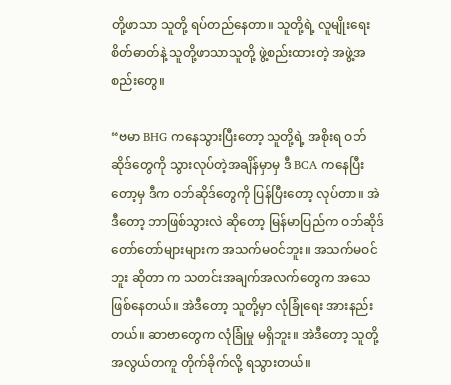တို့ဖာသာ သူတို့ ရပ်တည်နေတာ။ သူတို့ရဲ့ လူမျိုးရေးစိတ်ဓာတ်နဲ့ သူတို့ဖာသာသူတို့ ဖွဲ့စည်းထားတဲ့ အဖွဲ့အစည်းတွေ။

“ဗမာ BHG ကနေသွားပြီးတော့ သူတို့ရဲ့ အစိုးရ ဝဘ်ဆိုဒ်တွေကို သွားလုပ်တဲ့အချိန်မှာမှ ဒီ BCA ကနေပြီးတော့မှ ဒီက ဝဘ်ဆိုဒ်တွေကို ပြန်ပြီးတော့ လုပ်တာ။ အဲဒီတော့ ဘာဖြစ်သွားလဲ ဆိုတော့ မြန်မာပြည်က ဝဘ်ဆိုဒ် တော်တော်များများက အသက်မဝင်ဘူး။ အသက်မဝင်ဘူး ဆိုတာ က သတင်းအချက်အလက်တွေက အသေဖြစ်နေတယ်။ အဲဒီတော့ သူတို့မှာ လုံခြုံရေး အားနည်း တယ်။ ဆာဗာတွေက လုံခြုံမှု မရှိဘူး။ အဲဒီတော့ သူတို့ အလွယ်တကူ တိုက်ခိုက်လို့ ရသွားတယ်။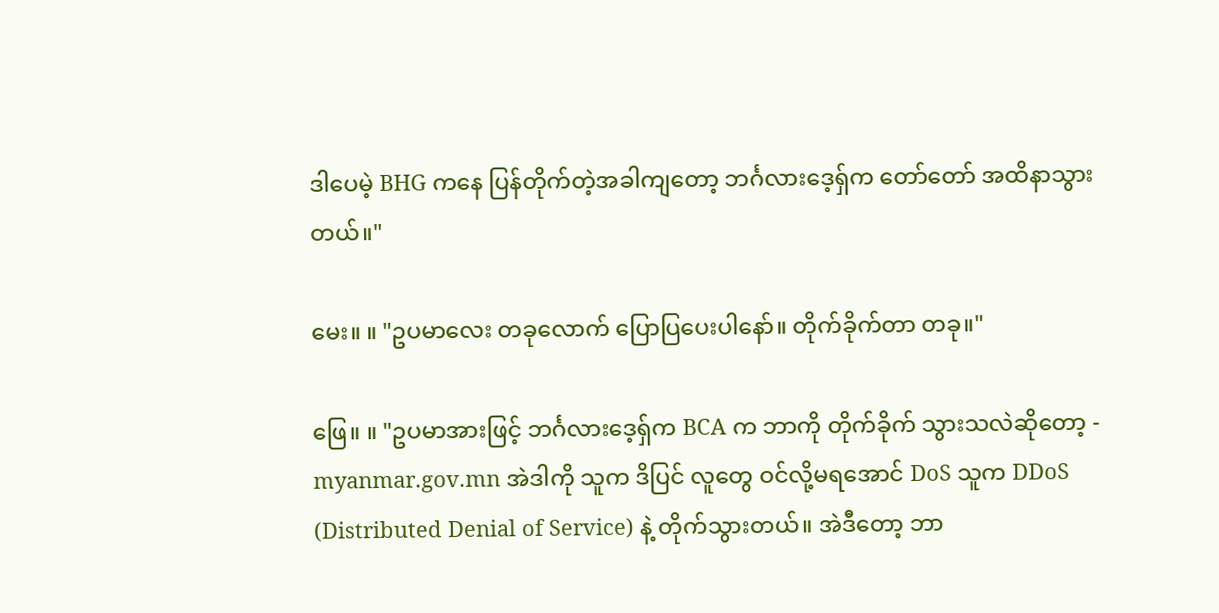ဒါပေမဲ့ BHG ကနေ ပြန်တိုက်တဲ့အခါကျတော့ ဘင်္ဂလားဒေ့ရှ်က တော်တော် အထိနာသွားတယ်။"

မေး။ ။ "ဥပမာလေး တခုလောက် ပြောပြပေးပါနော်။ တိုက်ခိုက်တာ တခု။"

ဖြေ။ ။ "ဥပမာအားဖြင့် ဘင်္ဂလားဒေ့ရှ်က BCA က ဘာကို တိုက်ခိုက် သွားသလဲဆိုတော့ - myanmar.gov.mn အဲဒါကို သူက ဒိပြင် လူတွေ ဝင်လို့မရအောင် DoS သူက DDoS (Distributed Denial of Service) နဲ့ တိုက်သွားတယ်။ အဲဒီတော့ ဘာ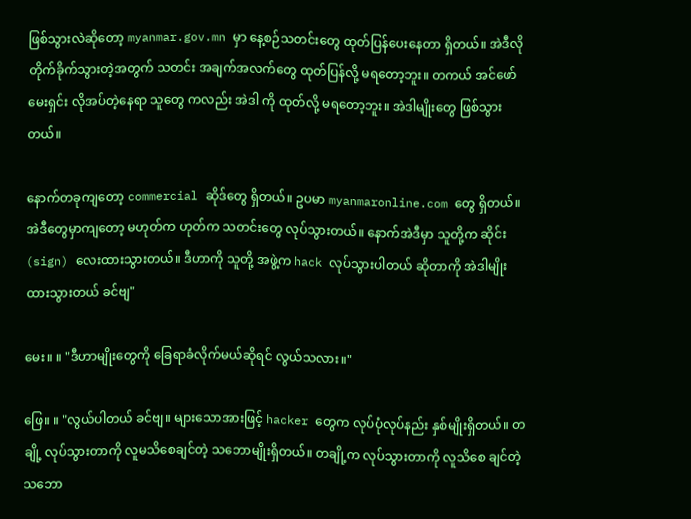ဖြစ်သွားလဲဆိုတော့ myanmar.gov.mn မှာ နေ့စဉ်သတင်းတွေ ထုတ်ပြန်ပေးနေတာ ရှိတယ်။ အဲဒီလို တိုက်ခိုက်သွားတဲ့အတွက် သတင်း အချက်အလက်တွေ ထုတ်ပြန်လို့ မရတော့ဘူး။ တကယ် အင်ဖော်မေးရှင်း လိုအပ်တဲ့နေရာ သူတွေ ကလည်း အဲဒါ ကို ထုတ်လို့ မရတော့ဘူး။ အဲဒါမျိုးတွေ ဖြစ်သွားတယ်။

နောက်တခုကျတော့ commercial ဆိုဒ်တွေ ရှိတယ်။ ဥပမာ myanmaronline.com တွေ ရှိတယ်။ အဲဒီတွေမှာကျတော့ မဟုတ်က ဟုတ်က သတင်းတွေ လုပ်သွားတယ်။ နောက်အဲဒီမှာ သူတို့က ဆိုင်း (sign) လေးထားသွားတယ်။ ဒီဟာကို သူတို့ အဖွဲ့က hack လုပ်သွားပါတယ် ဆိုတာကို အဲဒါမျိုးထားသွားတယ် ခင်ဗျ"

မေး။ ။ "ဒီဟာမျိုးတွေကို ခြေရာခံလိုက်မယ်ဆိုရင် လွယ်သလား။"

ဖြေ။ ။ "လွယ်ပါတယ် ခင်ဗျ။ များသောအားဖြင့် hacker တွေက လုပ်ပုံလုပ်နည်း နှစ်မျိုးရှိတယ်။ တချို့ လုပ်သွားတာကို လူမသိစေချင်တဲ့ သဘောမျိုးရှိတယ်။ တချို့က လုပ်သွားတာကို လူသိစေ ချင်တဲ့ သဘော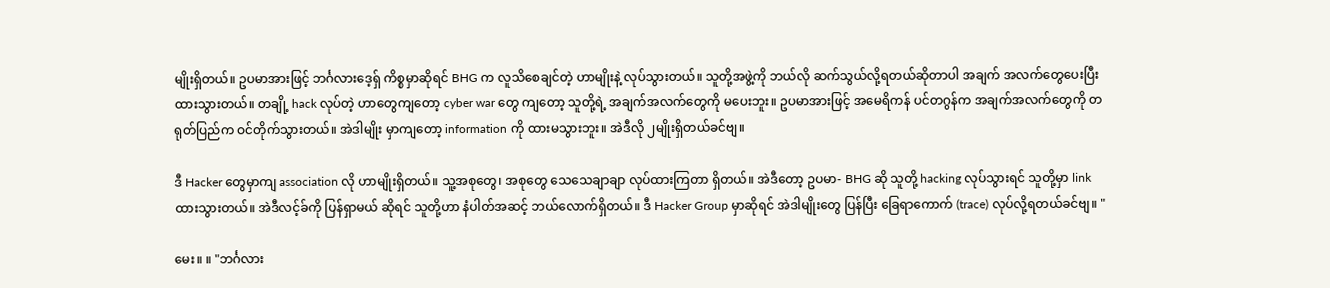မျိုးရှိတယ်။ ဥပမာအားဖြင့် ဘင်္ဂလားဒေ့ရှ် ကိစ္စမှာဆိုရင် BHG က လူသိစေချင်တဲ့ ဟာမျိုးနဲ့ လုပ်သွားတယ်။ သူတို့အဖွဲ့ကို ဘယ်လို ဆက်သွယ်လို့ရတယ်ဆိုတာပါ အချက် အလက်တွေပေးပြီး ထားသွားတယ်။ တချို့ hack လုပ်တဲ့ ဟာတွေကျတော့ cyber war တွေ ကျတော့ သူတို့ရဲ့ အချက်အလက်တွေကို မပေးဘူး။ ဥပမာအားဖြင့် အမေရိကန် ပင်တဂွန်က အချက်အလက်တွေကို တရုတ်ပြည်က ဝင်တိုက်သွားတယ်။ အဲဒါမျိုး မှာကျတော့ information ကို ထားမသွားဘူး။ အဲဒီလို ၂မျိုးရှိတယ်ခင်ဗျ။

ဒီ Hacker တွေမှာကျ association လို ဟာမျိုးရှိတယ်။ သူ့အစုတွေ၊ အစုတွေ သေသေချာချာ လုပ်ထားကြတာ ရှိတယ်။ အဲဒီတော့ ဥပမာ- BHG ဆို သူတို့ hacking လုပ်သွားရင် သူတို့မှာ link ထားသွားတယ်။ အဲဒီလင့်ခ်ကို ပြန်ရှာမယ် ဆိုရင် သူတို့ဟာ နံပါတ်အဆင့် ဘယ်လောက်ရှိတယ်။ ဒီ Hacker Group မှာဆိုရင် အဲဒါမျိုးတွေ ပြန်ပြီး ခြေရာကောက် (trace) လုပ်လို့ရတယ်ခင်ဗျ။ "

မေး။ ။ "ဘင်္ဂလား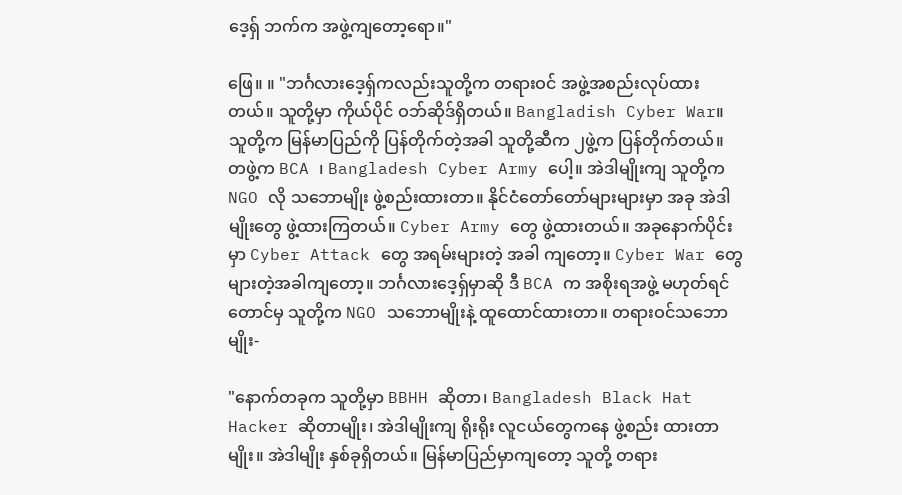ဒေ့ရှ် ဘက်က အဖွဲ့ကျတော့ရော။"

ဖြေ။ ။ "ဘင်္ဂလားဒေ့ရှ်ကလည်းသူတို့က တရားဝင် အဖွဲ့အစည်းလုပ်ထားတယ်။ သူတို့မှာ ကိုယ်ပိုင် ဝဘ်ဆိုဒ်ရှိတယ်။ Bangladish Cyber War။ သူတို့က မြန်မာပြည်ကို ပြန်တိုက်တဲ့အခါ သူတို့ဆီက ၂ဖွဲ့က ပြန်တိုက်တယ်။ တဖွဲ့က BCA ၊ Bangladesh Cyber Army ပေါ့။ အဲဒါမျိုးကျ သူတို့က NGO လို သဘောမျိုး ဖွဲ့စည်းထားတာ။ နိုင်ငံတော်တော်များများမှာ အခု အဲဒါမျိုးတွေ ဖွဲ့ထားကြတယ်။ Cyber Army တွေ ဖွဲ့ထားတယ်။ အခုနောက်ပိုင်းမှာ Cyber Attack တွေ အရမ်းများတဲ့ အခါ ကျတော့။ Cyber War တွေ များတဲ့အခါကျတော့။ ဘင်္ဂလားဒေ့ရှ်မှာဆို ဒီ BCA က အစိုးရအဖွဲ့ မဟုတ်ရင်တောင်မှ သူတို့က NGO သဘောမျိုးနဲ့ ထူထောင်ထားတာ။ တရားဝင်သဘောမျိုး-

"နောက်တခုက သူတို့မှာ BBHH ဆိုတာ၊ Bangladesh Black Hat Hacker ဆိုတာမျိုး၊ အဲဒါမျိုးကျ ရိုးရိုး လူငယ်တွေကနေ ဖွဲ့စည်း ထားတာမျိုး။ အဲဒါမျိုး နှစ်ခုရှိတယ်။ မြန်မာပြည်မှာကျတော့ သူတို့ တရား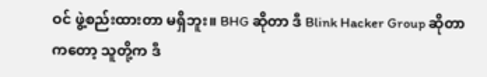ဝင် ဖွဲ့စည်းထားတာ မရှိဘူး။ BHG ဆိုတာ ဒီ Blink Hacker Group ဆိုတာကတော့ သူတို့က ဒီ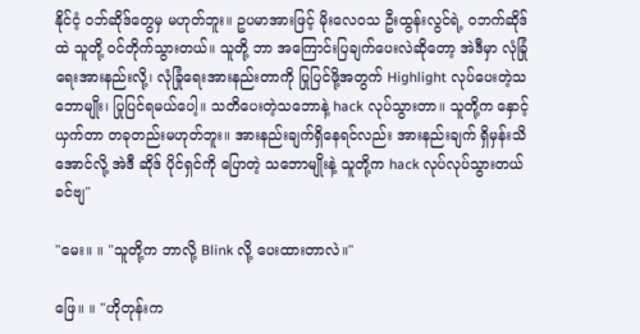နိုင်ငံ့ ဝဘ်ဆိုဒ်တွေမှ မဟုတ်ဘူး။ ဥပမာအားဖြင့် မိုးလေဝသ ဦးထွန်းလွင်ရဲ့ ဝဘက်ဆိုဒ်ထဲ သူတို့ ဝင်တိုက်သွားတယ်။ သူတို့ ဘာ အကြောင်းပြချက်ပေးလဲဆိုတော့ အဲဒီမှာ လုံခြုံရေးအားနည်းလို့၊ လုံခြုံရေးအားနည်းတာကို ပြုပြင်ဖို့အတွက် Highlight လုပ်ပေးတဲ့သဘောမျိုး၊ ပြုပြင်ရမယ်ပေါ့။ သတိပေးတဲ့သဘောနဲ့ hack လုပ်သွားတာ။ သူတို့က နှောင့်ယှက်တာ တခုတည်းမဟုတ်ဘူး။ အားနည်းချက်ရှိနေရင်လည်း အားနည်းချက် ရှိမှန်းသိအောင်လို့ အဲဒီ ဆိုဒ် ပိုင်ရှင်ကို ပြောတဲ့ သဘောမျိုးနဲ့ သူတို့က hack လုပ်လုပ်သွားတယ် ခင်ဗျ"

"မေး။ ။ "သူတို့က ဘာလို့ Blink လို့ ပေးထားတာလဲ။"

ဖြေ။ ။ "ဟိုတုန်းက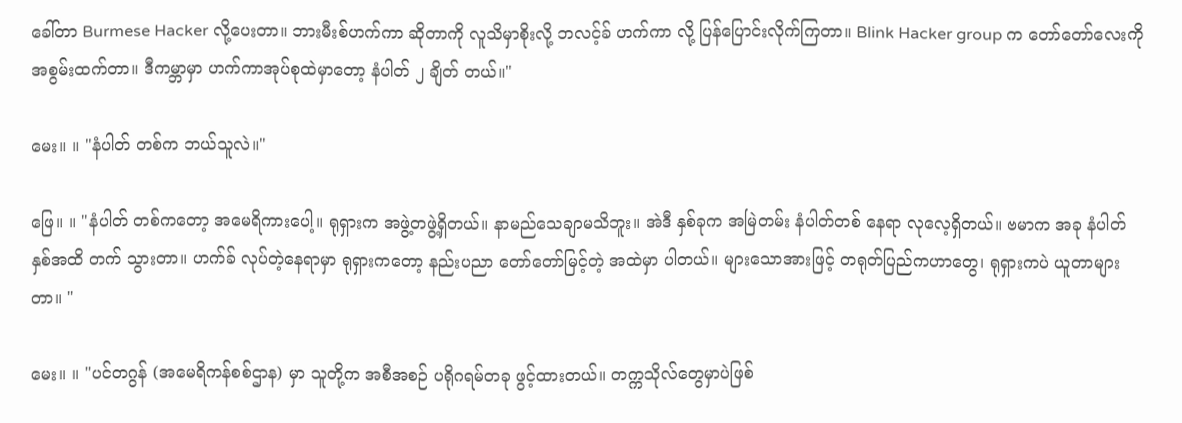ခေါ်တာ Burmese Hacker လို့ပေးတာ။ ဘားမီးစ်ဟက်ကာ ဆိုတာကို လူသိမှာစိုးလို့ ဘလင့်ခ် ဟက်ကာ လို့ ပြန်ပြောင်းလိုက်ကြတာ။ Blink Hacker group က တော်တော်လေးကို အစွမ်းထက်တာ။ ဒီကမ္ဘာမှာ ဟက်ကာအုပ်စုထဲမှာတော့ နံပါတ် ၂ ချိတ် တယ်။"

မေး။ ။ "နံပါတ် တစ်က ဘယ်သူလဲ။"

ဖြေ။ ။ "နံပါတ် တစ်ကတော့ အမေရိကားပေါ့။ ရုရှားက အဖွဲ့တဖွဲ့ရှိတယ်။ နာမည်သေချာမသိဘူး။ အဲဒီ နှစ်ခုက အမြဲတမ်း နံပါတ်တစ် နေရာ လုလေ့ရှိတယ်။ ဗမာက အခု နံပါတ် နှစ်အထိ တက် သွားတာ။ ဟက်ခ် လုပ်တဲ့နေရာမှာ ရုရှားကတော့ နည်းပညာ တော်တော်မြင့်တဲ့ အထဲမှာ ပါတယ်။ များသောအားဖြင့် တရုတ်ပြည်ကဟာတွေ၊ ရုရှားကပဲ ယူတာများတာ။ "

မေး။ ။ "ပင်တဂွန် (အမေရိကန်စစ်ဌာန) မှာ သူတို့က အစီအစဉ် ပရိုဂရမ်တခု ဖွင့်ထားတယ်။ တက္ကသိုလ်တွေမှာပဲဖြစ်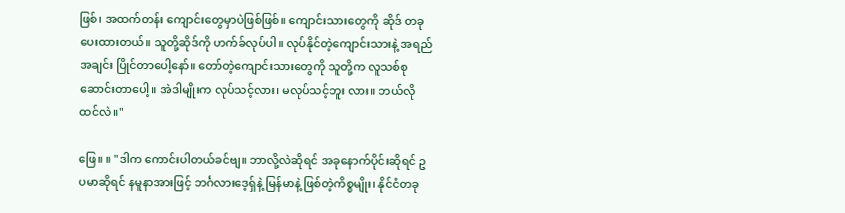ဖြစ်၊ အထက်တန်း ကျောင်းတွေမှာပဲဖြစ်ဖြစ်။ ကျောင်းသားတွေကို ဆိုဒ် တခုပေးထားတယ်။ သူတို့ဆိုဒ်ကို ဟက်ခ်လုပ်ပါ။ လုပ်နိုင်တဲ့ကျောင်းသားနဲ့ အရည်အချင်း ပြိုင်တာပေါ့နော်။ တော်တဲ့ကျောင်းသားတွေကို သူတို့က လူသစ်စုဆောင်းတာပေါ့။ အဲဒါမျိုးက လုပ်သင့်လား၊ မလုပ်သင့်ဘူး လား။ ဘယ်လိုထင်လဲ။"

ဖြေ။ ။ "ဒါက ကောင်းပါတယ်ခင်ဗျ။ ဘာလို့လဲဆိုရင် အခုနောက်ပိုင်းဆိုရင် ဥပမာဆိုရင် နမူနာအားဖြင့် ဘင်္ဂလားဒေ့ရှ်နဲ့ မြန်မာနဲ့ ဖြစ်တဲ့ကိစ္စမျိုး၊ နိုင်ငံတခု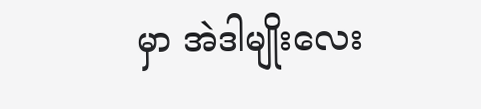မှာ အဲဒါမျိုးလေး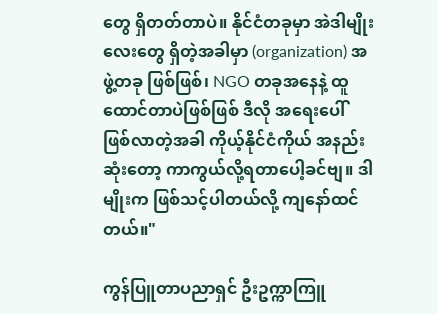တွေ ရှိတတ်တာပဲ။ နိုင်ငံတခုမှာ အဲဒါမျိုးလေးတွေ ရှိတဲ့အခါမှာ (organization) အဖွဲ့တခု ဖြစ်ဖြစ်၊ NGO တခုအနေနဲ့ ထူထောင်တာပဲဖြစ်ဖြစ် ဒီလို အရေးပေါ်ဖြစ်လာတဲ့အခါ ကိုယ့်နိုင်ငံကိုယ် အနည်းဆုံးတော့ ကာကွယ်လို့ရတာပေါ့ခင်ဗျ။ ဒါမျိုးက ဖြစ်သင့်ပါတယ်လို့ ကျနော်ထင်တယ်။"

ကွန်ပြူတာပညာရှင် ဦးဥက္ကာကြူ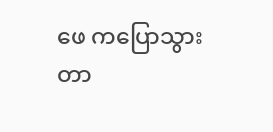ဖေ ကပြောသွားတာ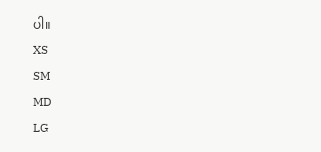ပါ။
XS
SM
MD
LG